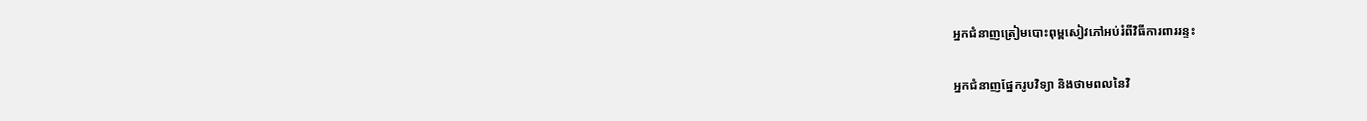អ្នកជំនាញត្រៀមបោះពុម្ពសៀវភៅអប់រំពីវិធីការពាររន្ទះ

អ្នកជំនាញផ្នែករូបវិទ្យា និងថាមពលនៃវិ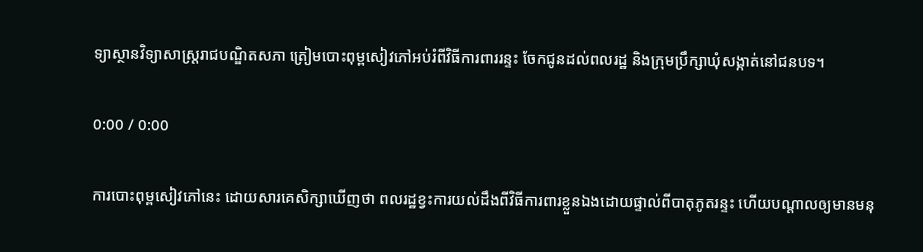ទ្យាស្ថានវិទ្យាសាស្ត្ររាជបណ្ឌិតសភា ត្រៀមបោះពុម្ពសៀវភៅអប់រំពីវិធីការពាររន្ទះ ចែកជូនដល់ពលរដ្ឋ និងក្រុមប្រឹក្សាឃុំសង្កាត់នៅជនបទ។

0:00 / 0:00

ការបោះពុម្ពសៀវភៅនេះ ដោយសារគេសិក្សាឃើញថា ពលរដ្ឋខ្វះការយល់ដឹងពីវិធីការពារខ្លួនឯងដោយផ្ទាល់ពីបាតុភូតរន្ទះ ហើយបណ្ដាលឲ្យមានមនុ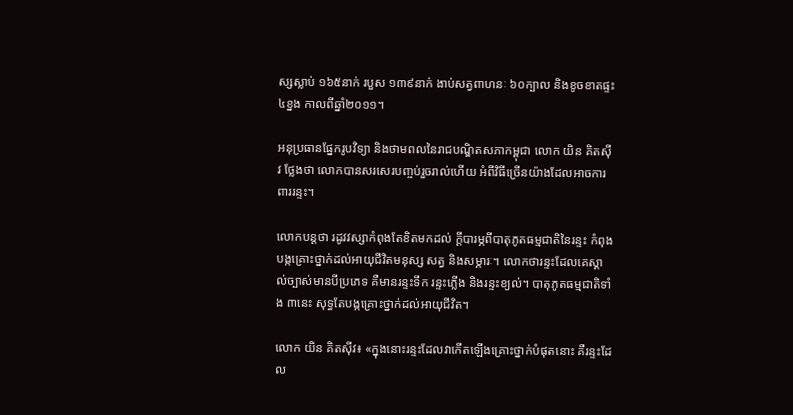ស្សស្លាប់ ១៦៥នាក់ របួស ១៣៩នាក់ ងាប់សត្វពាហនៈ ៦០ក្បាល និងខូចខាតផ្ទះ ៤ខ្នង កាលពីឆ្នាំ២០១១។

អនុប្រធានផ្នែករូបវិទ្យា និងថាមពលនៃរាជបណ្ឌិតសភាកម្ពុជា លោក យិន គិតស៊ីវ ថ្លែងថា លោកបានសរសេរបញ្ចប់រួចរាល់ហើយ អំពីវិធីច្រើនយ៉ាងដែលអាចការពាររន្ទះ។

លោកបន្តថា រដូវវស្សាកំពុងតែខិតមកដល់ ក្ដីបារម្ភពីបាតុភូតធម្មជាតិនៃរន្ទះ កំពុងបង្កគ្រោះថ្នាក់ដល់អាយុជីវិតមនុស្ស សត្វ និងសម្ភារៈ។ លោកថារន្ទះដែលគេស្គាល់ច្បាស់មានបីប្រភេទ គឺមានរន្ទះទឹក រន្ទះភ្លើង និងរន្ទះខ្យល់។ បាតុភូតធម្មជាតិទាំង ៣នេះ សុទ្ធតែបង្កគ្រោះថ្នាក់ដល់អាយុជីវិត។

លោក យិន គិតស៊ីវ៖ «ក្នុងនោះរន្ទះដែលវាកើតឡើងគ្រោះថ្នាក់បំផុតនោះ គឺរន្ទះដែល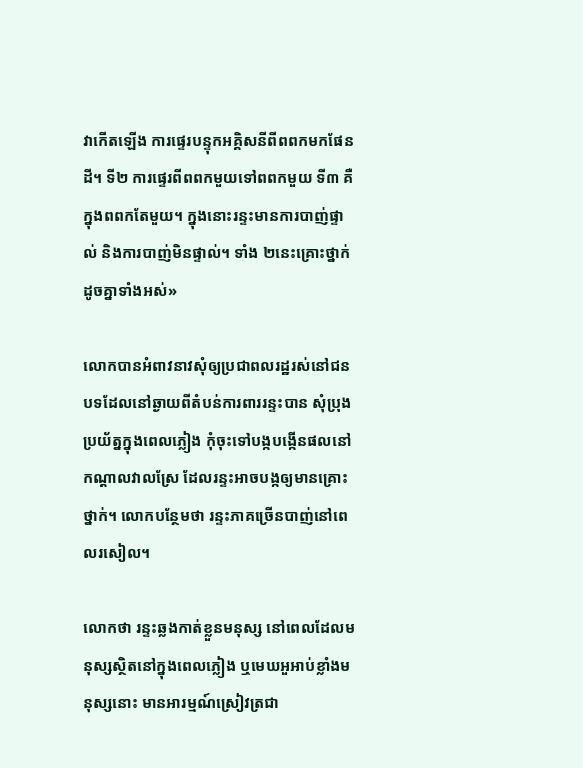វាកើតឡើង ការផ្ទេរបន្ទុកអគ្គិសនីពីពពកមកផែនដី។ ទី២ ការផ្ទេរពីពពកមួយទៅពពកមួយ ទី៣ គឺក្នុងពពកតែមួយ។ ក្នុងនោះរន្ទះមានការបាញ់ផ្ទាល់ និងការបាញ់មិនផ្ទាល់។ ទាំង ២នេះគ្រោះថ្នាក់ដូចគ្នាទាំងអស់»

លោកបានអំពាវនាវសុំឲ្យប្រជាពលរដ្ឋរស់នៅជនបទដែលនៅឆ្ងាយពីតំបន់ការពាររន្ទះបាន សុំប្រុងប្រយ័ត្នក្នុងពេលភ្លៀង កុំចុះទៅបង្កបង្កើនផលនៅកណ្ដាលវាលស្រែ ដែលរន្ទះអាចបង្កឲ្យមានគ្រោះថ្នាក់។ លោកបន្ថែមថា រន្ទះភាគច្រើនបាញ់នៅពេលរសៀល។

លោកថា រន្ទះឆ្លងកាត់ខ្លួនមនុស្ស នៅពេលដែលមនុស្សស្ថិតនៅក្នុងពេលភ្លៀង ឬមេឃអួអាប់ខ្លាំងមនុស្សនោះ មានអារម្មណ៍ស្រៀវត្រជា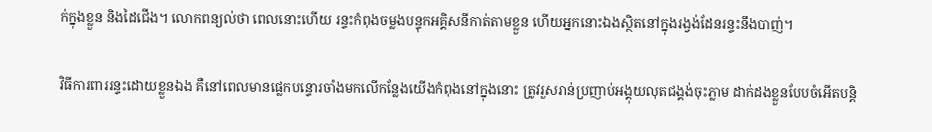ក់ក្នុងខ្លួន និងដៃជើង។ លោកពន្យល់ថា ពេលនោះហើយ រន្ទះកំពុងចម្លងបន្ទុកអគ្គិសនីកាត់តាមខ្លួន ហើយអ្នកនោះឯងស្ថិតនៅក្នុងរង្វង់ដែនរន្ទះនឹងបាញ់។

វិធីការពាររន្ទះដោយខ្លួនឯង គឺនៅពេលមានផ្លេកបន្ទោរចាំងមកលើកន្លែងយើងកំពុងនៅក្នុងនោះ ត្រូវរួសរាន់ប្រញាប់អង្គុយលុតជង្គង់ចុះភ្លាម ដាក់ដងខ្លួនបែបចំអើតបន្តិ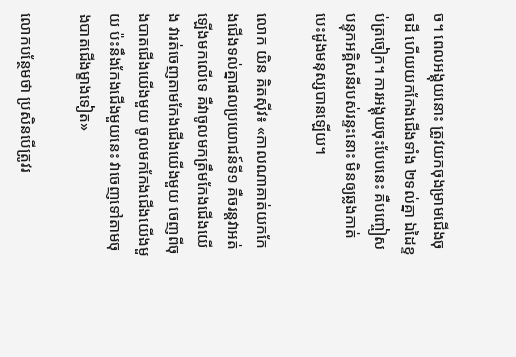ច។ ពេលអង្គុយនោះ ត្រូវយកចុងម្រាមជើងចុចដី ហើយយកកែងជើងទាំង ២ទល់គ្នា ឯដៃខ្ទប់ត្រចៀក។ ការអង្គុយចុះបែបនេះ គឺបញ្ចៀសបន្ទុកអគ្គិសនីរបស់រន្ទះនោះ មិនឲ្យឆ្លងកាត់បេះដូងមនុស្សបានឡើយ។

លោក យិន គិតស៊ីវ៖ «កាលណាគាត់យកកែងជើងទល់គ្នាផលប្រយោជន៍ទី១ គឺចរន្តវាអត់ឡើងមកលើទេ គឺវាចូលមកត្រឹមកែងជើងយើង វារត់ចេញតាមកែងជើងយើងមួយ ចេញពីចុងបាតជើងយើងមួយ ចូលមកកែងជើងយើងមួយ ប៉ះនឹងកែងជើងមួយនេះ វាចេញទៅតាមចុងបាតជើងម្ខាងទៀត»

លោកបន្ថែមថា ប្រសិនបើត្រូវរ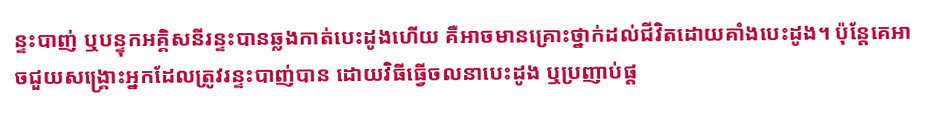ន្ទះបាញ់ ឬបន្ទុកអគ្គិសនីរន្ទះបានឆ្លងកាត់បេះដូងហើយ គឺអាចមានគ្រោះថ្នាក់ដល់ជីវិតដោយគាំងបេះដូង។ ប៉ុន្តែគេអាចជួយសង្គ្រោះអ្នកដែលត្រូវរន្ទះបាញ់បាន ដោយវិធីធ្វើចលនាបេះដូង ឬប្រញាប់ផ្ដ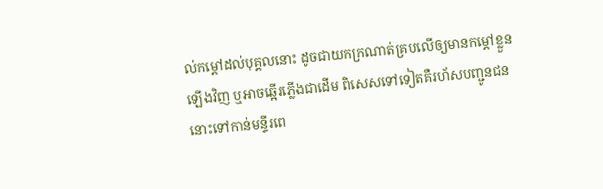ល់កម្ដៅដល់បុគ្គលនោះ ដូចជាយកក្រណាត់គ្របលើឲ្យមានកម្ដៅខ្លួនឡើងវិញ ឬអាចឆ្អើរភ្លើងជាដើម ពិសេសទៅទៀតគឺរហ័សបញ្ជូនជននោះទៅកាន់មន្ទីរពេ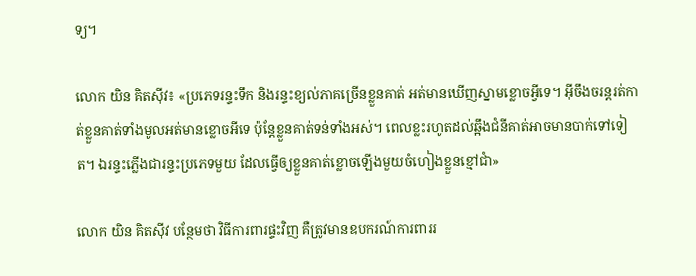ទ្យ។

លោក យិន គិតស៊ីវ៖ «ប្រភេទរន្ទះទឹក និងរន្ទះខ្យល់ភាគច្រើនខ្លួនគាត់ អត់មានឃើញស្នាមខ្លោចអ្វីទេ។ អ៊ីចឹងចរន្តរត់កាត់ខ្លួនគាត់ទាំងមូលអត់មានខ្លោចអីទេ ប៉ុន្តែខ្លួនគាត់ទន់ទាំងអស់។ ពេលខ្លះរហូតដល់ឆ្អឹងជំនីគាត់អាចមានបាក់ទៅទៀត។ ឯរន្ទះភ្លើងជារន្ទះប្រភេទមួយ ដែលធ្វើឲ្យខ្លួនគាត់ខ្លោចឡើងមួយចំហៀងខ្លួនខ្មៅជាំ»

លោក យិន គិតស៊ីវ បន្ថែមថា វិធីការពារផ្ទះវិញ គឺត្រូវមានឧបករណ៍ការពាររ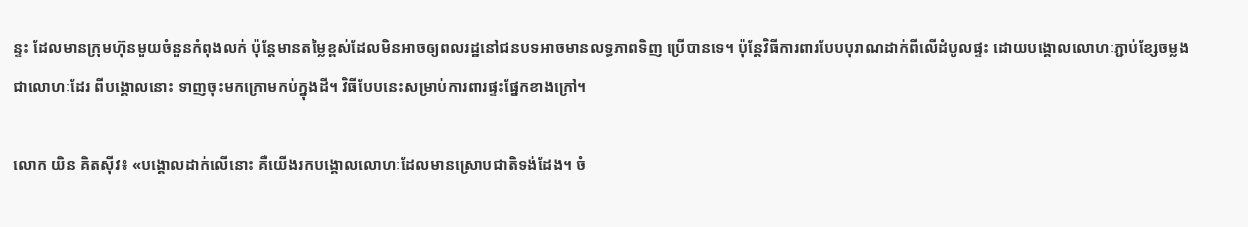ន្ទះ ដែលមានក្រុមហ៊ុនមួយចំនួនកំពុងលក់ ប៉ុន្តែមានតម្លៃខ្ពស់ដែលមិនអាចឲ្យពលរដ្ឋនៅជនបទអាចមានលទ្ធភាពទិញ ប្រើបានទេ។ ប៉ុន្តែវិធីការពារបែបបុរាណដាក់ពីលើដំបូលផ្ទះ ដោយបង្គោលលោហៈភ្ជាប់ខ្សែចម្លងជាលោហៈដែរ ពីបង្គោលនោះ ទាញចុះមកក្រោមកប់ក្នុងដី។ វិធីបែបនេះសម្រាប់ការពារផ្ទះផ្នែកខាងក្រៅ។

លោក យិន គិតស៊ីវ៖ «បង្គោលដាក់លើនោះ គឺយើងរកបង្គោលលោហៈដែលមានស្រោបជាតិទង់ដែង។ ចំ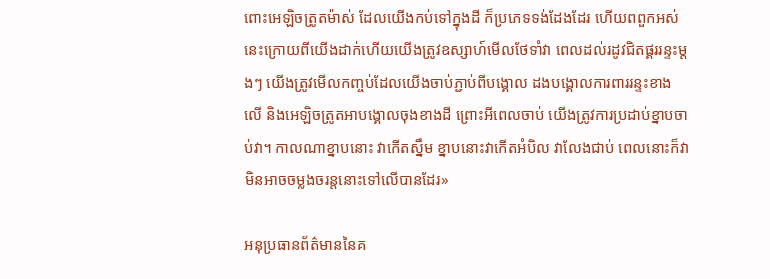ពោះអេឡិចត្រូតម៉ាស់ ដែលយើងកប់ទៅក្នុងដី ក៏ប្រភេទទង់ដែងដែរ ហើយពពួកអស់នេះក្រោយពីយើងដាក់ហើយយើងត្រូវឧស្សាហ៍មើលថែទាំវា ពេលដល់រដូវជិតផ្គររន្ទះម្តងៗ យើងត្រូវមើលកញ្ចប់ដែលយើងចាប់ភ្ជាប់ពីបង្គោល ដងបង្គោលការពាររន្ទះខាងលើ និងអេឡិចត្រូតអាបង្គោលចុងខាងដី ព្រោះអីពេលចាប់ យើងត្រូវការប្រដាប់ខ្នាបចាប់វា។ កាលណាខ្នាបនោះ វាកើតស្នឹម ខ្នាបនោះវាកើតអំបិល វាលែងជាប់ ពេលនោះក៏វាមិនអាចចម្លងចរន្តនោះទៅលើបានដែរ»

អនុប្រធានព័ត៌មាននៃគ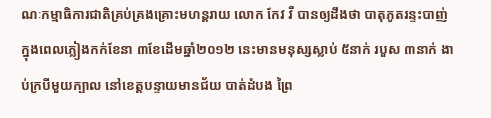ណៈកម្មាធិការជាតិគ្រប់គ្រងគ្រោះមហន្តរាយ លោក កែវ វី បានឲ្យដឹងថា បាតុភូតរន្ទះបាញ់ ក្នុងពេលភ្លៀងកក់ខែនា ៣ខែដើមឆ្នាំ២០១២ នេះមានមនុស្សស្លាប់ ៥នាក់ របួស ៣នាក់ ងាប់ក្របីមួយក្បាល នៅខេត្តបន្ទាយមានជ័យ បាត់ដំបង ព្រៃ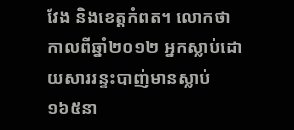វែង និងខេត្តកំពត។ លោកថាកាលពីឆ្នាំ២០១២ អ្នកស្លាប់ដោយសាររន្ទះបាញ់មានស្លាប់ ១៦៥នា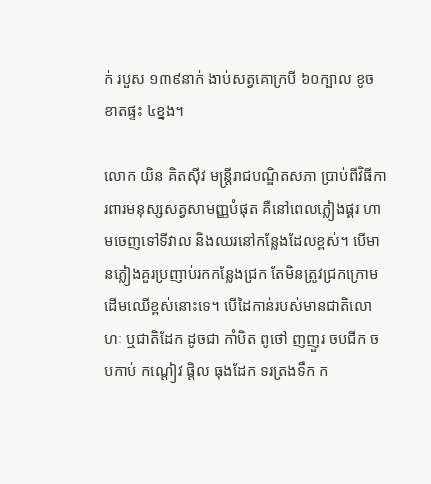ក់ របួស ១៣៩នាក់ ងាប់សត្វគោក្របី ៦០ក្បាល ខូចខាតផ្ទះ ៤ខ្នង។

លោក យិន គិតស៊ីវ មន្ត្រីរាជបណ្ឌិតសភា ប្រាប់ពីវិធីការពារមនុស្សសត្វសាមញ្ញបំផុត គឺនៅពេលភ្លៀងផ្គរ ហាមចេញទៅទីវាល និងឈរនៅកន្លែងដែលខ្ពស់។ បើមានភ្លៀងគួរប្រញាប់រកកន្លែងជ្រក តែមិនត្រូវជ្រកក្រោមដើមឈើខ្ពស់នោះទេ។ បើដៃកាន់របស់មានជាតិលោហៈ ឬជាតិដែក ដូចជា កាំបិត ពូថៅ ញញួរ ចបជីក ចបកាប់ កណ្ដៀវ ផ្តិល ធុងដែក ទរត្រងទឹក ក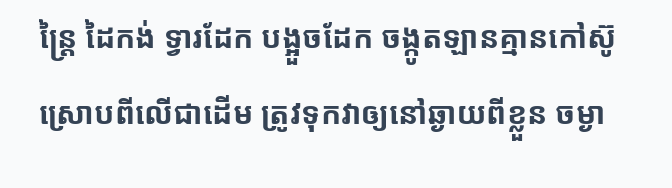ន្ត្រៃ ដៃកង់ ទ្វារដែក បង្អួចដែក ចង្កូតឡានគ្មានកៅស៊ូស្រោបពីលើជាដើម ត្រូវទុកវាឲ្យនៅឆ្ងាយពីខ្លួន ចម្ងា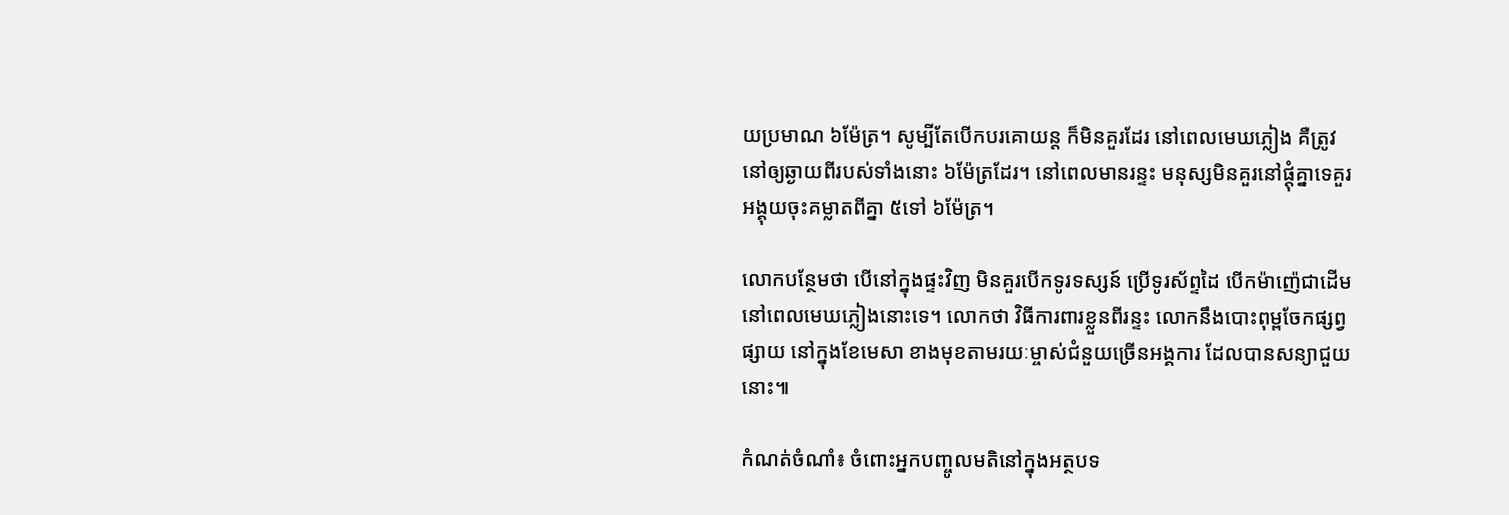យប្រមាណ ៦ម៉ែត្រ។ សូម្បីតែបើកបរគោយន្ត ក៏មិនគួរដែរ នៅពេលមេឃភ្លៀង គឺត្រូវនៅឲ្យឆ្ងាយពីរបស់ទាំងនោះ ៦ម៉ែត្រដែរ។ នៅពេលមានរន្ទះ មនុស្សមិនគួរនៅផ្ដុំគ្នាទេគួរអង្គុយចុះគម្លាតពីគ្នា ៥ទៅ ៦ម៉ែត្រ។

លោកបន្ថែមថា បើនៅក្នុងផ្ទះវិញ មិនគួរបើកទូរទស្សន៍ ប្រើទូរស័ព្ទដៃ បើកម៉ាញ៉េជាដើម នៅពេលមេឃភ្លៀងនោះទេ។ លោកថា វិធីការពារខ្លួនពីរន្ទះ លោកនឹងបោះពុម្ពចែកផ្សព្វផ្សាយ នៅក្នុងខែមេសា ខាងមុខតាមរយៈម្ចាស់ជំនួយច្រើនអង្គការ ដែលបានសន្យាជួយនោះ៕

កំណត់ចំណាំ៖ ចំពោះអ្នកបញ្ចូលមតិនៅក្នុងអត្ថបទ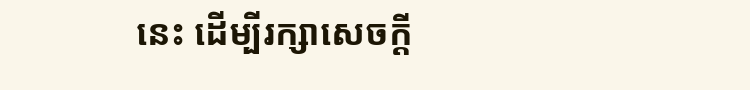នេះ ដើម្បីរក្សាសេចក្ដី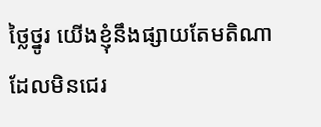ថ្លៃថ្នូរ យើងខ្ញុំនឹងផ្សាយតែមតិណាដែលមិនជេរ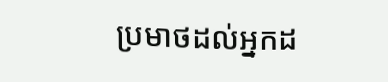ប្រមាថដល់អ្នកដ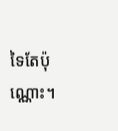ទៃតែប៉ុណ្ណោះ។